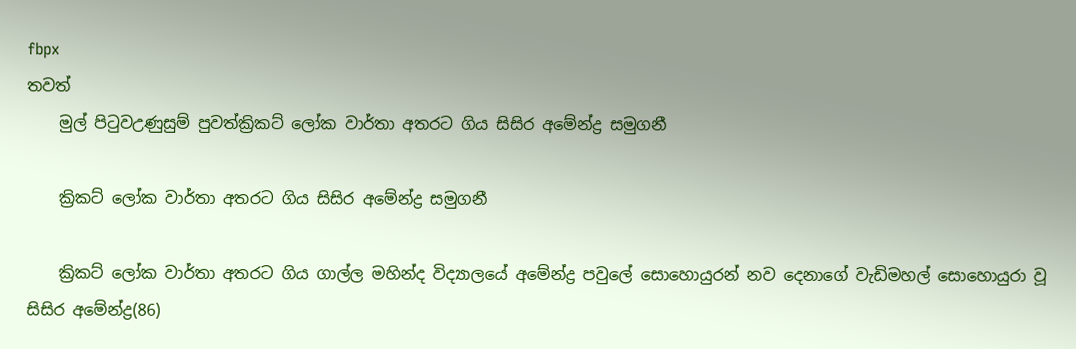fbpx
තවත්
    මුල් පිටුවඋණුසුම් පුවත්ක්‍රිකට් ලෝක වාර්තා අතරට ගිය සිසිර අමේන්ද්‍ර සමුගනී

    ක්‍රිකට් ලෝක වාර්තා අතරට ගිය සිසිර අමේන්ද්‍ර සමුගනී

    ක්‍රිකට් ලෝක වාර්තා අතරට ගිය ගාල්ල මහින්ද විද්‍යාලයේ අමේන්ද්‍ර පවුලේ සොහොයුරන් නව දෙනාගේ වැඩිමහල් සොහොයුරා වූ සිසිර අමේන්ද්‍ර(86)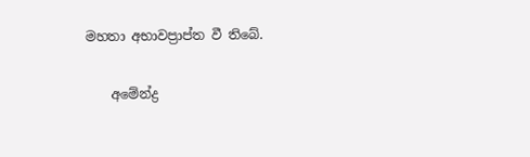මහතා අභාවප්‍රාප්ත වී තිබේ.

    අමේන්ද්‍ර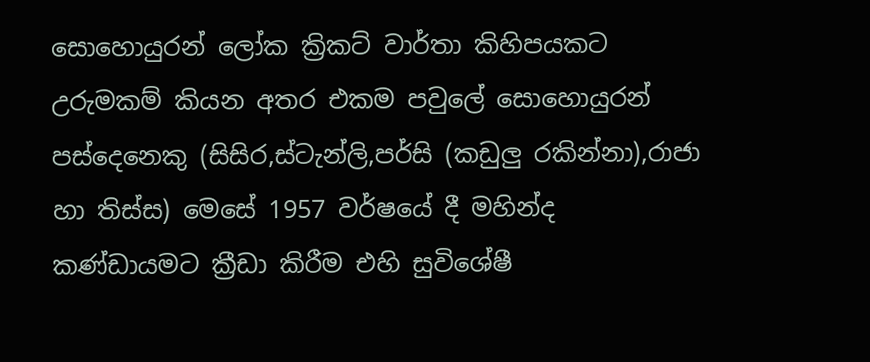සොහොයුරන් ලෝක ක්‍රිකට් වාර්තා කිහිපයකට උරුමකම් කියන අතර එකම පවුලේ සොහොයුරන් පස්දෙනෙකු (සිසිර,ස්ටැන්ලි,පර්සි (කඩුලු රකින්නා),රාජා හා තිස්ස) මෙසේ 1957 වර්ෂයේ දී මහින්ද කණ්ඩායමට ක්‍රීඩා කිරීම එහි සුවිශේෂී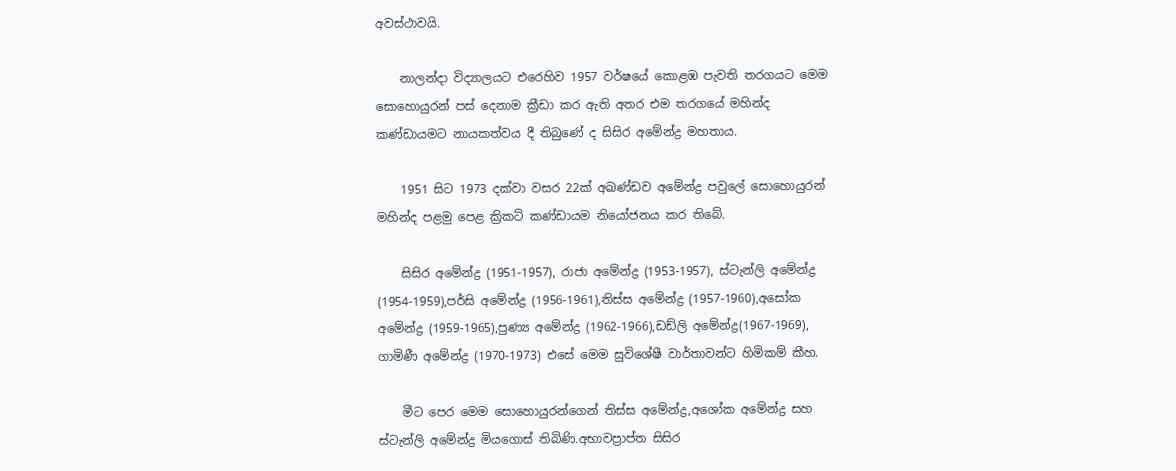අවස්ථාවයි.

    නාලන්දා විද්‍යාලයට එරෙහිව 1957 වර්ෂයේ කොළඹ පැවති තරගයට මෙම සොහොයුරන් පස් දෙනාම ක්‍රීඩා කර ඇති අතර එම තරගයේ මහින්ද කණ්ඩායමට නායකත්වය දී තිබුණේ ද සිසිර අමේන්ද්‍ර මහතාය.

    1951 සිට 1973 දක්වා වසර 22ක් අඛණ්ඩව අමේන්ද්‍ර පවුලේ සොහොයුරන් මහින්ද පළමු පෙළ ක්‍රිකට් කණ්ඩායම නියෝජනය කර තිබේ.

    සිසිර අමේන්ද්‍ර (1951-1957), රාජා අමේන්ද්‍ර (1953-1957), ස්ටැන්ලි අමේන්ද්‍ර (1954-1959),පර්සි අමේන්ද්‍ර (1956-1961),තිස්ස අමේන්ද්‍ර (1957-1960),අසෝක අමේන්ද්‍ර (1959-1965),පුණ්‍ය අමේන්ද්‍ර (1962-1966),ඩඩ්ලි අමේන්ද්‍ර(1967-1969), ගාමිණී අමේන්ද්‍ර (1970-1973) එසේ මෙම සුවිශේෂී වාර්තාවන්ට හිමිකම් කීහ.

    මීට පෙර මෙම සොහොයුරන්ගෙන් තිස්ස අමේන්ද්‍ර,අශෝක අමේන්ද්‍ර සහ ස්ටැන්ලි අමේන්ද්‍ර මියගොස් තිබිණි.අභාවප්‍රාප්ත සිසිර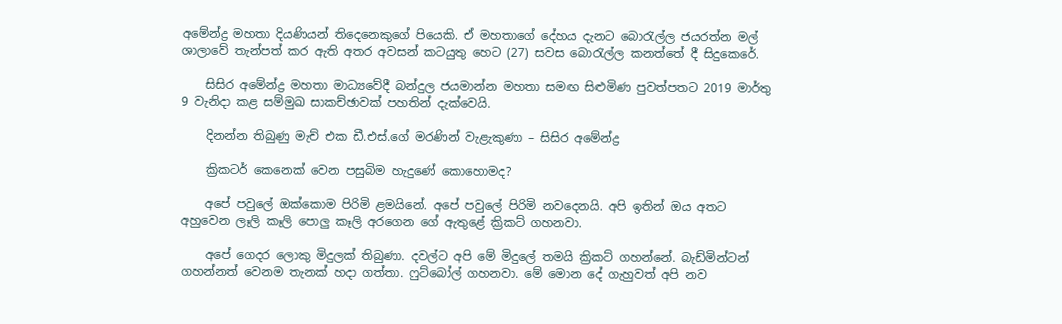අමේන්ද්‍ර මහතා දියණියන් තිදෙනෙකුගේ පියෙකි. ඒ මහතාගේ දේහය දැනට බොරැල්ල ජයරත්න මල් ශාලාවේ තැන්පත් කර ඇති අතර අවසන් කටයුතු හෙට (27) සවස බොරැල්ල කනත්තේ දී සිදුකෙරේ.

    සිසිර අමේන්ද්‍ර මහතා මාධ්‍යවේදී බන්දුල ජයමාන්න මහතා සමඟ සිළුමිණ පුවත්පතට 2019 මාර්තු 9 වැනිදා කළ සම්මුඛ සාකච්ඡාවක් පහතින් දැක්වෙයි.

    දිනන්න තිබුණු මැච් එක ඩී.එස්.ගේ මරණින් වැළැකුණා – සිසිර අමේන්ද්‍ර

    ක්‍රිකටර් කෙනෙක් වෙන පසුබිම හැදුණේ කොහොමද?

    අපේ පවුලේ ඔක්කොම පිරිමි ළමයිනේ. අපේ පවුලේ පිරිමි නවදෙනයි. අපි ඉතින් ඔය අතට අහුවෙන ලෑලි කෑලි පොලු කෑලි අරගෙන ගේ ඇතුළේ ක්‍රිකට් ගහනවා.

    අ‍පේ ගෙදර ලොකු මිදුලක් තිබුණා. දවල්ට අපි මේ මිදුලේ තමයි ක්‍රිකට් ගහන්නේ. බැඩ්මින්ටන් ගහන්නත් වෙනම තැනක් හදා ගත්තා. ෆුට්බෝල් ගහනවා. මේ මොන දේ ගැහුවත් අපි නව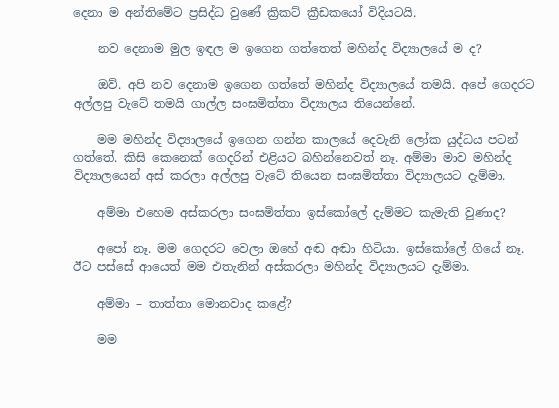දෙනා ම අන්තිමේට ප්‍රසිද්ධ වුණේ ක්‍රිකට් ක්‍රීඩකයෝ විදියටයි.

    නව දෙනාම මුල ඉඳල ම ඉගෙන ගත්තෙත් මහින්ද විද්‍යාලයේ ම ද?

    ඔව්. අපි නව දෙනාම ඉගෙන ගත්තේ මහින්ද විද්‍යාලයේ තමයි. අපේ ගෙදරට අල්ලපු වැටේ තමයි ගාල්ල සංඝමිත්තා විද්‍යාලය තියෙන්නේ.

    මම මහින්ද විද්‍යාලයේ ඉගෙන ගන්න කාලයේ දෙවැනි ලෝක යුද්ධය පටන් ගත්තේ. කිසි කෙනෙක් ගෙදරින් එළියට බහින්නෙවත් නෑ. අම්මා මාව මහින්ද විද්‍යාලයෙන් අස් කරලා අල්ලපු වැටේ තියෙන සංඝමිත්තා විද්‍යාලයට දැම්මා.

    අම්මා එහෙම අස්කරලා සංඝමිත්තා ඉස්කෝලේ දැම්මට කැමැති වුණාද?

    අපෝ නෑ. මම ගෙදරට වෙලා ඔහේ අඬ අඬා හිටියා. ඉස්කෝලේ ගියේ නෑ. ඊට පස්සේ ආයෙත් මම එතැනින් අස්කරලා මහින්ද විද්‍යාලයට දැම්මා.

    අම්මා – තාත්තා මොනවාද කළේ?

    මම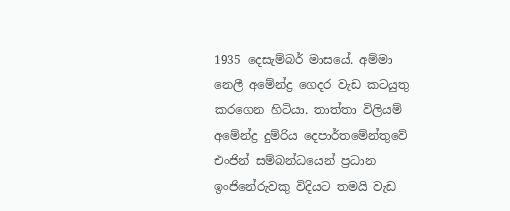1935 දෙසැම්බර් මාසයේ. අම්මා නෙලී අමේන්ද්‍ර ගෙදර වැඩ කටයුතු කරගෙන හිටියා. තාත්තා විලියම් අමේන්ද්‍ර දුම්රිය දෙපාර්තමේන්තුවේ එංජින් සම්බන්ධයෙන් ප්‍රධාන ඉංජිනේරුවකු විදියට තමයි වැඩ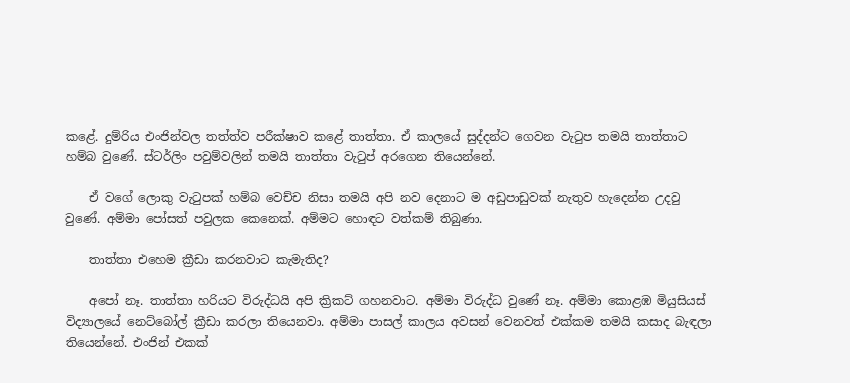කළේ. දුම්රිය එංජින්වල තත්ත්ව පරීක්ෂාව කළේ තාත්තා. ඒ කාලයේ සුද්දන්ට ගෙවන වැටුප තමයි තාත්තාට හම්බ වුණේ. ස්ටර්ලිං පවුම්වලින් තමයි තාත්තා වැටුප් අරගෙන තියෙන්නේ.

    ඒ වගේ ලොකු වැටුපක් හම්බ වෙච්ච නිසා තමයි අපි නව දෙනාට ම අඩුපාඩුවක් නැතුව හැදෙන්න උදවු වුණේ. අම්මා පෝසත් පවුලක කෙනෙක්. අම්මට හොඳට වත්කම් තිබුණා.

    තාත්තා එහෙම ක්‍රීඩා කරනවාට කැමැතිද?

    අපෝ නෑ. තාත්තා හරියට විරුද්ධයි අපි ක්‍රිකට් ගහනවාට. අම්මා විරුද්ධ වුණේ නෑ. අම්මා කොළඹ මියුසියස් විද්‍යාලයේ නෙට්බෝල් ක්‍රීඩා කරලා තියෙනවා. අම්මා පාසල් කාලය අවසන් වෙනවත් එක්කම තමයි කසාද බැඳලා තියෙන්නේ. එංජින් එකක්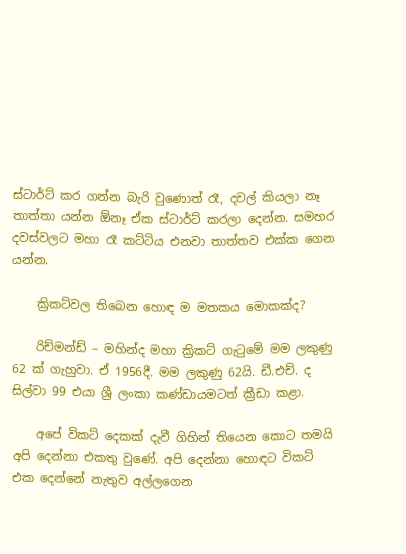ස්ටාර්ට් කර ගන්න බැරි වුණොත් රෑ, දවල් කියලා නෑ තාත්තා යන්න ඕනෑ ඒක ස්ටාර්ට් කරලා දෙන්න. සමහර දවස්වලට මහා රෑ කට්ටිය එනවා තාත්තව එක්ක ගෙන යන්න.

    ක්‍රිකට්වල තිබෙන හොඳ ම මතකය මොකක්ද?

    රිච්මන්ඩ් – මහින්ද මහා ක්‍රිකට් ගැටුමේ මම ලකුණු 62 ක් ගැහුවා. ඒ 1956දී. මම ලකුණු 62යි. ඩී.එච්. ද සිල්වා 99 එයා ශ්‍රී ලංකා කණ්ඩායමටත් ක්‍රීඩා කළා.

    අපේ විකට් දෙකක් දැවී ගිහින් තියෙන කොට තමයි අපි දෙන්නා එකතු වුණේ. අපි දෙන්නා හොඳට විකට් එක දෙන්නේ නැතුව අල්ලගෙන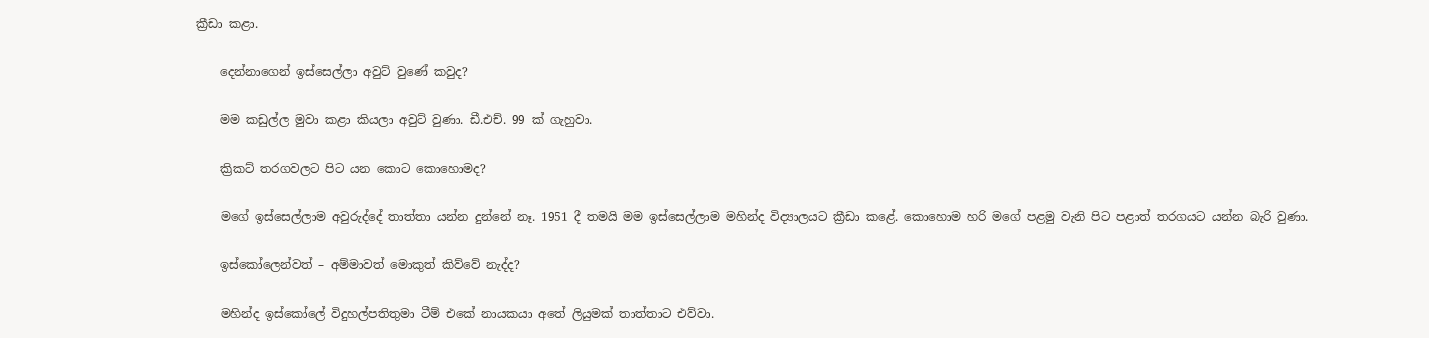ක්‍රීඩා කළා.

    දෙන්නාගෙන් ඉස්සෙල්ලා අවුට් වුණේ කවුද?

    මම කඩුල්ල මුවා කළා කියලා අවුට් වුණා. ඩී.එච්. 99 ක් ගැහුවා.

    ක්‍රිකට් තරගවලට පිට යන කොට කොහොමද?

    මගේ ඉස්සෙල්ලාම අවුරුද්දේ තාත්තා යන්න දුන්නේ නෑ. 1951 දී තමයි මම ඉස්සෙල්ලාම මහින්ද විද්‍යාලයට ක්‍රීඩා කළේ. කොහොම හරි මගේ පළමු වැනි පිට පළාත් තරගයට යන්න බැරි වුණා.

    ඉස්කෝලෙන්වත් – අම්මාවත් මොකුත් කිව්වේ නැද්ද?

    මහින්ද ඉස්කෝලේ විදුහල්පතිතුමා ටීම් එකේ නායකයා අතේ ලියුමක් තාත්තාට එව්වා.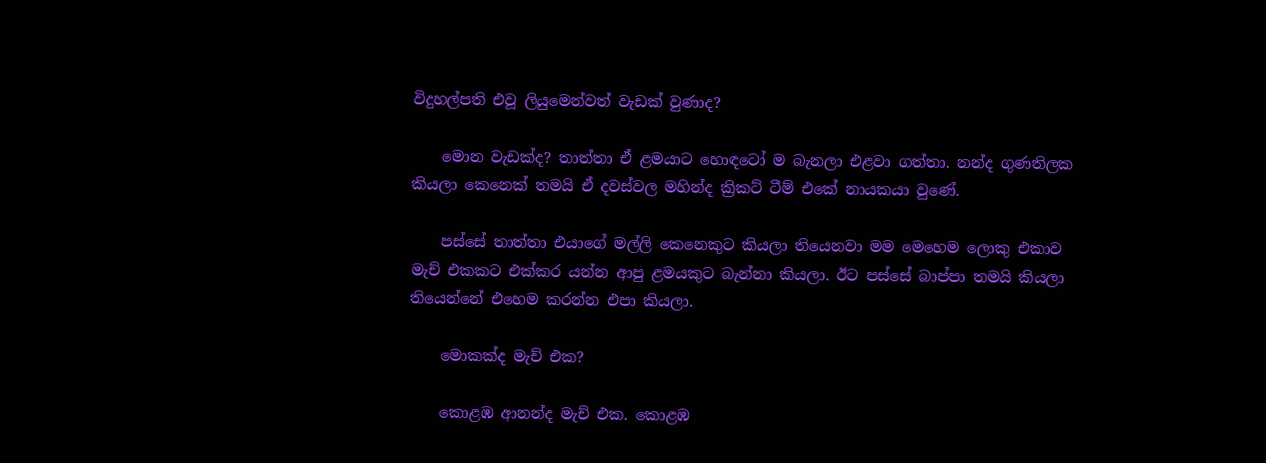විදුහල්පති එවූ ලියුමෙන්වත් වැඩක් වුණාද?

    මොන වැඩක්ද? තාත්තා ඒ ළමයාට හොඳටෝ ම බැනලා එළවා ගත්තා. නන්ද ගුණතිලක කියලා කෙනෙක් තමයි ඒ දවස්වල මහින්ද ක්‍රිකට් ටීම් එකේ නායකයා වුණේ.

    පස්සේ තාත්තා එයාගේ මල්ලි කෙනෙකුට කියලා තියෙනවා මම මෙහෙම ලොකු එකාව මැච් එකකට එක්කර යන්න ආපු ළමයකුට බැන්නා කියලා. ඊට පස්සේ බාප්පා තමයි කියලා තියෙන්නේ එහෙම කරන්න එපා කියලා.

    මොකක්ද මැච් එක?

    කොළඹ ආනන්ද මැච් එක. කොළඹ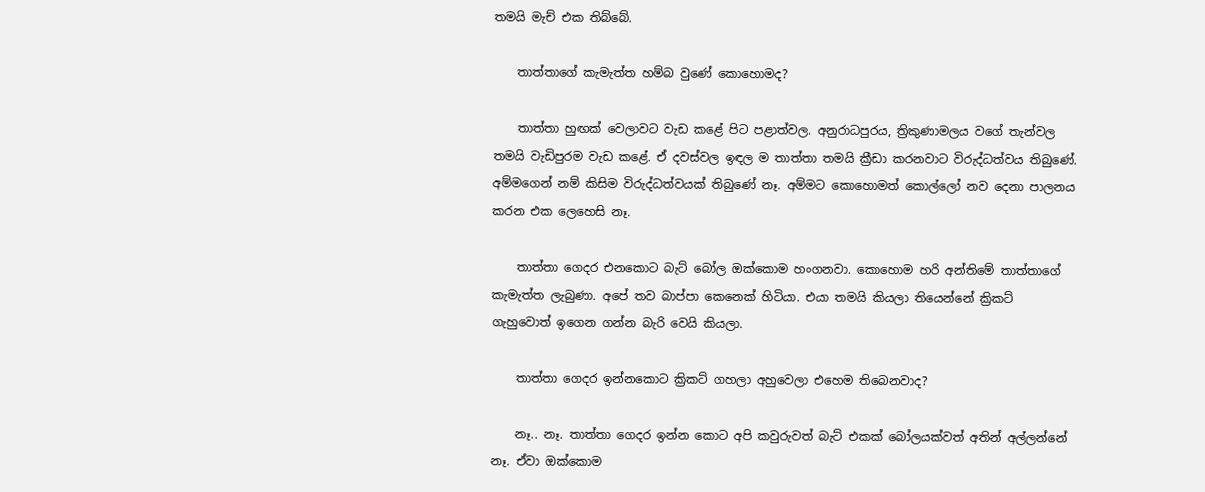තමයි මැච් එක තිබ්බේ.

    තාත්තාගේ කැමැත්ත හම්බ වුණේ කොහොමද?

    තාත්තා හුඟක් වෙලාවට වැඩ කළේ පිට පළාත්වල. අනුරාධපුරය, ත්‍රිකුණාමලය වගේ තැන්වල තමයි වැඩිපුරම වැඩ කළේ. ඒ දවස්වල ඉඳල ම තාත්තා තමයි ක්‍රීඩා කරනවාට විරුද්ධත්වය තිබුණේ. අම්මගෙන් නම් කිසිම විරුද්ධත්වයක් තිබුණේ නෑ. අම්මට කොහොමත් කොල්ලෝ නව දෙනා පාලනය කරන එක ලෙහෙසි නෑ.

    තාත්තා ගෙදර එනකොට බැට් බෝල ඔක්කොම හංගනවා. කොහොම හරි අන්තිමේ තාත්තාගේ කැමැත්ත ලැබුණා. අපේ තව බාප්පා කෙනෙක් හිටියා. එයා තමයි කියලා තියෙන්නේ ක්‍රිකට් ගැහුවොත් ඉගෙන ගන්න බැරි වෙයි කියලා.

    තාත්තා ගෙදර ඉන්නකොට ක්‍රිකට් ගහලා අහුවෙලා එහෙම තිබෙනවාද?

    නෑ.. නෑ. තාත්තා ගෙදර ඉන්න කොට අපි කවුරුවත් බැට් එකක් බෝලයක්වත් අතින් අල්ලන්නේ නෑ. ඒවා ඔක්කොම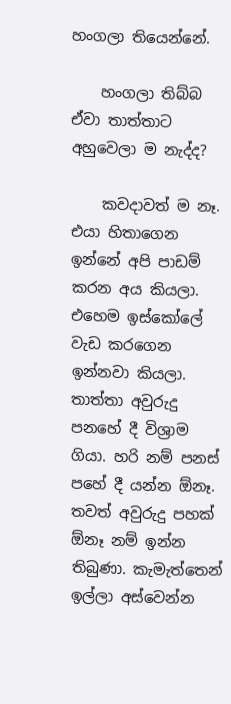හංගලා තියෙන්නේ.

    හංගලා තිබ්බ ඒවා තාත්තාට අහුවෙලා ම නැද්ද?

    කවදාවත් ම නෑ. එයා හිතාගෙන ඉන්නේ අපි පාඩම් කරන අය කියලා. එහෙම ඉස්කෝලේ වැඩ කරගෙන ඉන්නවා කියලා. තාත්තා අවුරුදු පනහේ දී විශ්‍රාම ගියා. හරි නම් පනස් පහේ දී යන්න ඕනෑ. තවත් අවුරුදු පහක් ඕනෑ නම් ඉන්න තිබුණා. කැමැත්තෙන් ඉල්ලා අස්වෙන්න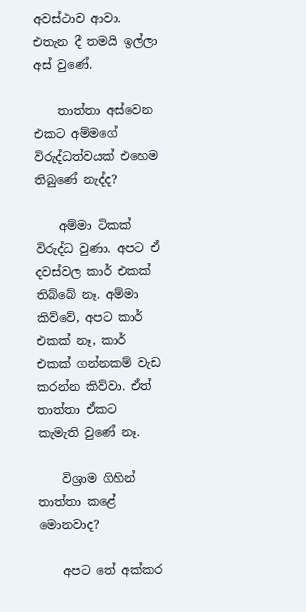අවස්ථාව ආවා. එතැන දී තමයි ඉල්ලා අස් වුණේ.

    තාත්තා අස්වෙන එකට අම්මගේ විරුද්ධත්වයක් එහෙම තිබුණේ නැද්ද?

    අම්මා ටිකක් විරුද්ධ වුණා. අපට ඒ දවස්වල කාර් එකක් තිබ්බේ නෑ. අම්මා කිව්වේ, අපට කාර් එකක් නෑ, කාර් එකක් ගන්නකම් වැඩ කරන්න කිව්වා. ඒත් තාත්තා ඒකට කැමැති වුණේ නෑ.

    විශ්‍රාම ගිහින් තාත්තා කළේ මොනවාද?

    අපට තේ අක්කර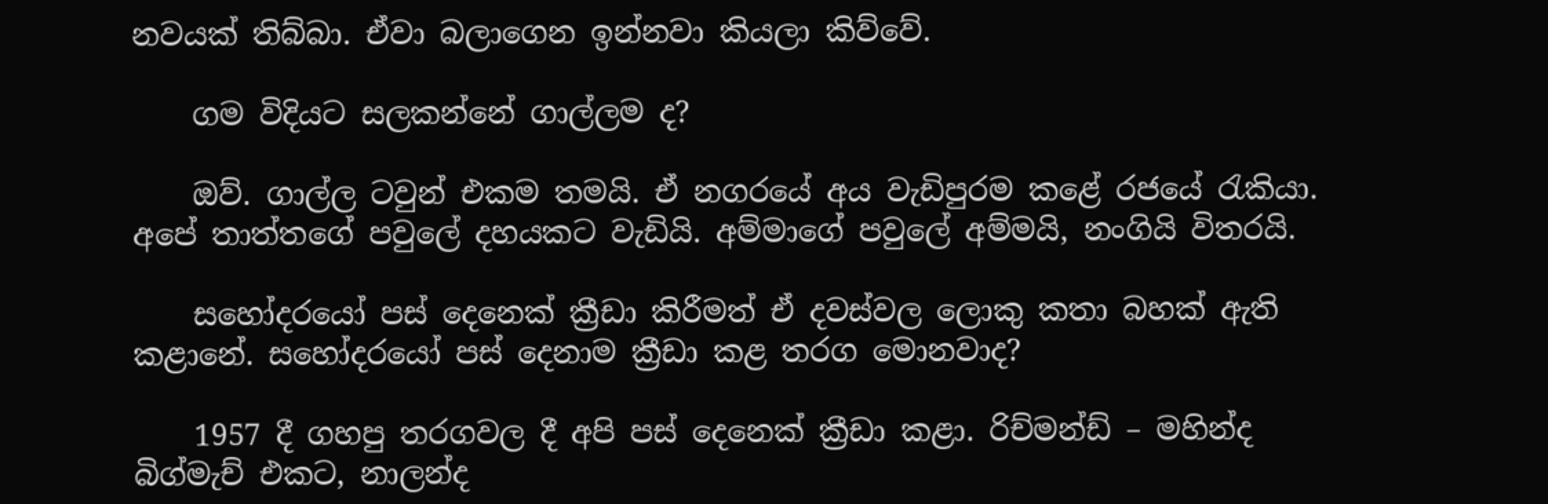නවයක් තිබ්බා. ඒවා බලාගෙන ඉන්නවා කියලා කිව්වේ.

    ගම විදියට සලකන්නේ ගාල්ලම ද?

    ඔව්. ගාල්ල ටවුන් එකම තමයි. ඒ නගරයේ අය වැඩිපුරම කළේ රජයේ රැකියා. අපේ තාත්තගේ පවුලේ දහයකට වැඩියි. අම්මාගේ පවුලේ අම්මයි, නංගියි විතරයි‍.

    සහෝදරයෝ පස් දෙනෙක් ක්‍රීඩා කිරීමත් ඒ දවස්වල ලොකු කතා බහක් ඇති කළානේ. සහෝදරයෝ පස් දෙනාම ක්‍රීඩා කළ තරග මොනවාද?

    1957 දී ගහපු තරගවල දී අපි පස් දෙනෙක් ක්‍රීඩා කළා. රිච්මන්ඩ් – මහින්ද බිග්මැච් එකට, නාලන්ද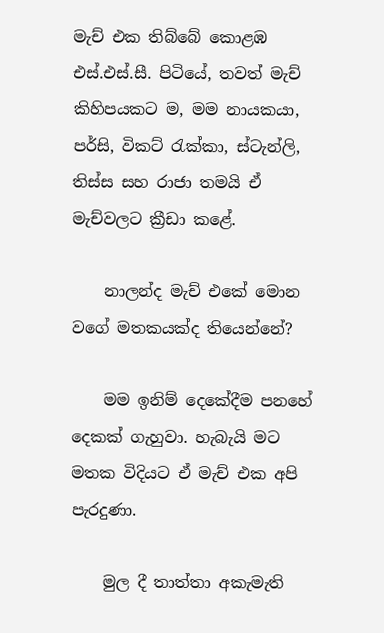මැච් එක තිබ්බේ කොළඹ එස්.එස්.සී. පිටියේ, තවත් මැච් කිහිපයකට ම, මම නායකයා, පර්සි, විකට් රැක්කා, ස්ටැන්ලි, තිස්ස සහ රාජා තමයි ඒ මැච්වලට ක්‍රීඩා කළේ.

    නාලන්ද මැච් එකේ මොන වගේ මතකයක්ද තියෙන්නේ?

    මම ඉනිම් දෙකේදීම පනහේ දෙකක් ගැහුවා. හැබැයි මට මතක විදියට ඒ මැච් එක අපි පැරදුණා.

    මුල දී තාත්තා අකැමැති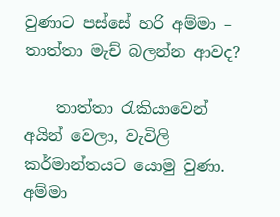වුණාට පස්සේ හරි අම්මා – තාත්තා මැච් බලන්න ආවද?

    තාත්තා රැකියාවෙන් අයින් වෙලා, වැවිලි කර්මාන්තයට යොමු වුණා. අම්මා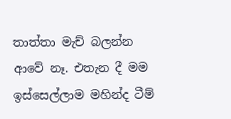තාත්තා මැච් බලන්න ආවේ නෑ. එතැන දී මම ඉස්සෙල්ලාම මහින්ද ටීම්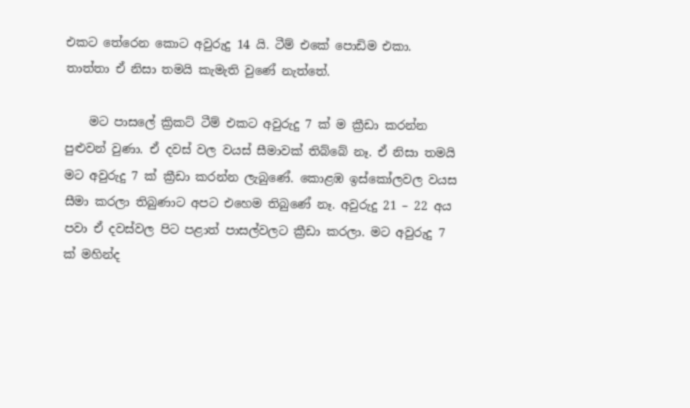එකට තේරෙන කොට අවුරුදු 14 යි. ටීම් එකේ පොඩිම එකා. තාත්තා ඒ නිසා තමයි කැමැති වුණේ නැත්තේ.

    මට පාසලේ ක්‍රිකට් ටීම් එකට අවුරුදු 7 ක් ම ක්‍රීඩා කරන්න පුළුවන් වුණා. ඒ දවස් වල වයස් සීමාවක් තිබ්බේ නෑ. ඒ නිසා තමයි මට අවුරුදු 7 ක් ක්‍රීඩා කරන්න ලැබුණේ. කොළඹ ඉස්කෝලවල වයස සීමා කරලා තිබුණාට අපට එහෙම තිබුණේ නෑ. අවුරුදු 21 – 22 අය පවා ඒ දවස්වල පිට පළාත් පාසල්වලට ක්‍රීඩා කරලා. මට අවුරුදු 7 ක් මහින්ද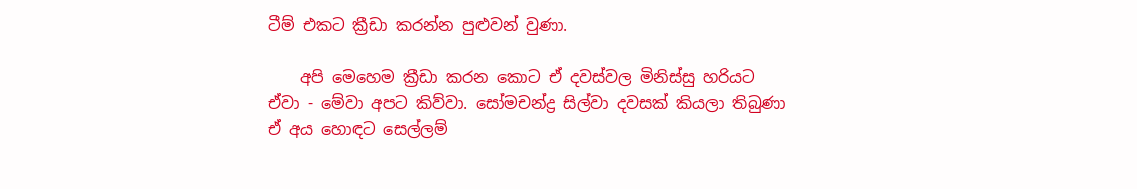ටීම් එකට ක්‍රීඩා කරන්න පුළුවන් වුණා.

    අපි මෙහෙම ක්‍රීඩා කරන කොට ඒ දවස්වල මිනිස්සු හරියට ඒවා ‍- මේවා අපට කිව්වා. සෝමචන්ද්‍ර සිල්වා දවසක් කියලා තිබුණා ඒ අය හොඳට සෙල්ලම්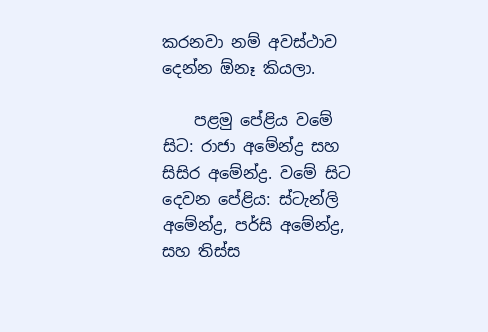කරනවා නම් අවස්ථාව දෙන්න ඕනෑ කියලා.

    පළමු පේළිය වමේ සිට: රාජා අමේන්ද්‍ර සහ සිසිර අමේන්ද්‍ර. වමේ සිට දෙවන පේළිය: ස්ටැන්ලි අමේන්ද්‍ර, පර්සි අමේන්ද්‍ර, සහ තිස්ස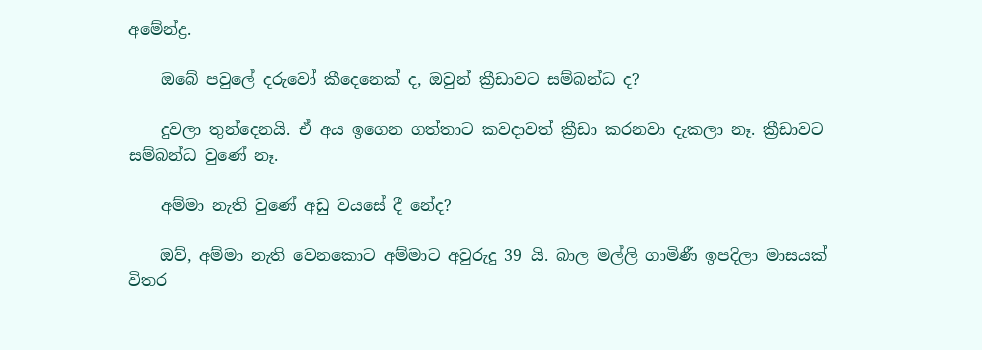අමේන්ද්‍ර.

    ඔබේ පවුලේ දරුවෝ කීදෙනෙක් ද, ඔවුන් ක්‍රීඩාවට සම්බන්ධ ද?

    දුවලා තුන්දෙනයි. ඒ අය ඉගෙන ගත්තාට කවදාවත් ක්‍රීඩා කරනවා දැකලා නෑ. ක්‍රීඩාවට සම්බන්ධ වුණේ නෑ.

    අම්මා නැති වුණේ අඩු වයසේ දී නේද?

    ඔව්, අම්මා නැති වෙනකොට අම්මාට අවුරුදු 39 යි‍‍. බාල මල්ලි ගාමිණී ඉපදිලා මාසයක් විතර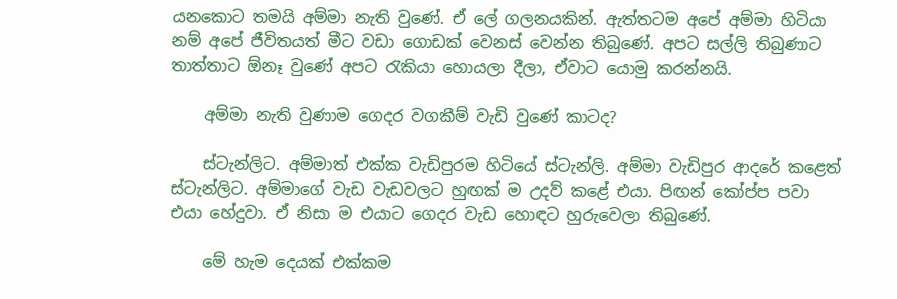යනකොට තමයි අම්මා නැති වුණේ. ඒ ලේ ගලනයකින්. ඇත්තටම අපේ අම්මා හිටියා නම් අපේ ජීවිතයත් ‍මීට වඩා ගොඩක් වෙනස් වෙන්න තිබුණේ. අපට සල්ලි තිබුණාට තාත්තාට ඕනෑ‍ වුණේ අපට රැකියා හොයලා දීලා, ඒවාට යොමු කරන්නයි.

    අම්මා නැති වුණාම ගෙදර වගකීම් වැඩි වුණේ කාටද?

    ස්ටැන්ලිට. අම්මාත් එක්ක වැඩිපුරම හිටියේ ස්ටැන්ලි. අම්මා වැඩිපුර ආදරේ කළෙත් ස්ටැන්ලිට. අම්මාගේ වැඩ වැඩවලට හුඟක් ම උදව් කළේ එයා. පිඟන් කෝප්ප පවා එයා හේදුවා. ඒ නිසා ම එයාට ගෙදර වැඩ හොඳට හුරුවෙලා තිබුණේ.

    මේ හැම දෙයක් එක්කම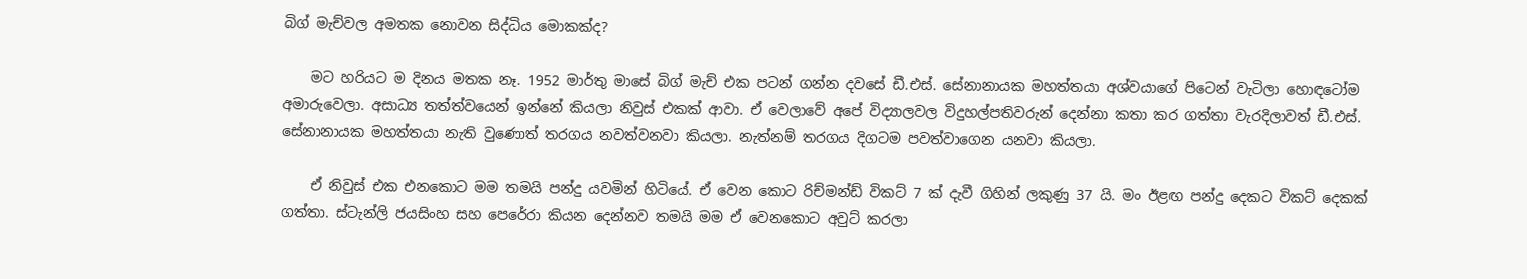බිග් මැච්වල අමතක නොවන සිද්ධිය මොකක්ද?

    මට හරියට ම දිනය මතක නෑ. 1952 මාර්තු මාසේ බිග් මැච් එක පටන් ගන්න දවසේ ඩී‍.එස්. සේනානායක මහත්තයා අශ්වයාගේ පිටෙන් වැටිලා හොඳටෝම අමාරුවෙලා. අසාධ්‍ය තත්ත්වයෙන් ඉන්නේ කියලා නිවුස් එකක් ආවා. ඒ වෙලාවේ අපේ විද්‍යාලවල විදුහල්පතිවරුන් දෙන්නා කතා කර ගත්තා වැරදිලාවත් ඩී.එස්. සේනානායක මහත්තයා නැති වුණොත් තරගය නවත්වනවා කියලා. නැත්නම් තරගය දිගටම පවත්වාගෙන යනවා කියලා.

    ඒ නිවුස් එක එනකොට මම තමයි පන්දු යවමින් හිටියේ. ඒ වෙන කොට රිච්මන්ඩ් විකට් 7 ක් දැවී ගිහින් ලකුණු 37 යි. මං ඊළඟ පන්දු දෙකට විකට් දෙකක් ගත්තා. ස්ටැන්ලි ජයසිංහ සහ පෙරේරා කියන දෙන්නව තමයි මම ඒ වෙනකොට අවුට් කරලා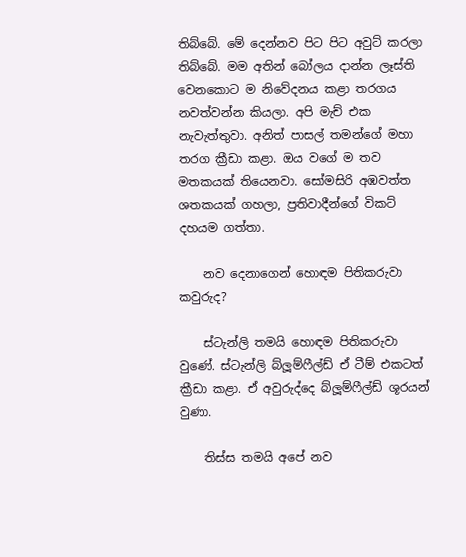තිබ්බේ. මේ දෙන්නව පිට පිට අවුට් කරලා තිබ්බේ. මම අතින් බෝලය දාන්න ලෑස්ති වෙනකොට ම නි‍වේදනය කළා තරගය නවත්වන්න කියලා. අපි මැච් එක නැවැත්තුවා. අනිත් පාසල් තමන්ගේ මහා තරග ක්‍රීඩා කළා. ඔය වගේ ම තව මතකයක් තියෙනවා. සෝමසිරි අඹවත්ත ශතකයක් ගහලා, ප්‍රතිවාදීන්ගේ විකට් දහයම ගත්තා.

    නව දෙනාගෙන් හොඳම පිතිකරුවා කවුරුද?

    ස්ටැන්ලි තමයි හොඳම පිතිකරුවා වුණේ. ස්ටැන්ලි බ්ලූම්ෆීල්ඩ් ඒ ටීම් එකටත් ක්‍රීඩා කළා. ඒ අවුරුද්දෙ බ්ලූම්ෆීල්ඩ් ශූරයන් වුණා.

    තිස්ස තමයි අපේ නව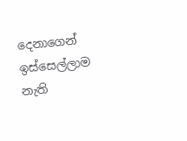දෙනාගෙන් ඉස්සෙල්ලාම නැති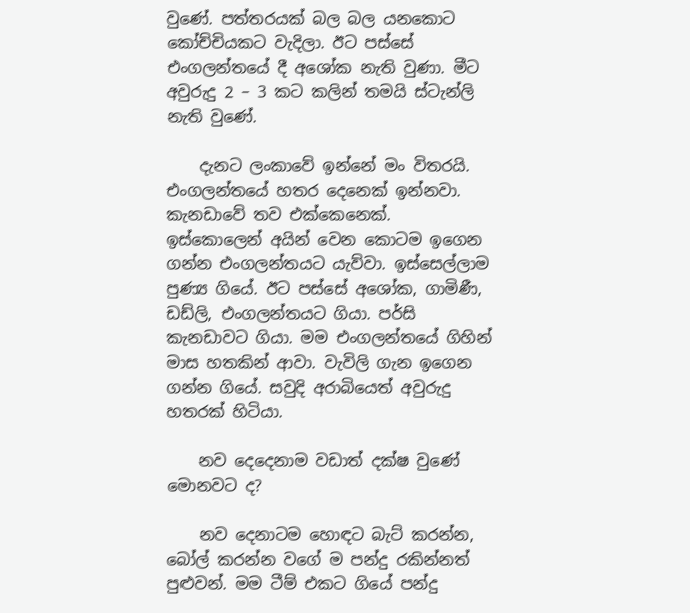වුණේ. පත්තරයක් බල බල යනකොට කෝච්චියකට වැදිලා. ඊට පස්සේ එංගලන්තයේ දී අශෝක නැති වුණා. මීට අවුරුදු 2 – 3 කට කලින් තමයි ස්ටැන්ලි නැති වුණේ.

    දැනට ලංකාවේ ඉන්නේ මං විතරයි. එංගලන්තයේ හතර දෙනෙක් ඉන්නවා. කැනඩාවේ තව එක්කෙනෙක්. ඉස්කොලෙන් අයින් වෙන කොටම ‍ඉගෙන ගන්න එංගලන්තයට යැව්වා. ඉස්සෙල්ලාම පුණ්‍ය ගියේ. ඊට පස්සේ අශෝක, ගාමිණී, ඩඩ්ලි, එංගලන්තයට ගියා. පර්සි කැනඩාවට ගියා. මම එංගලන්තයේ ගිහින් මාස හතකින් ආවා. වැවිලි ගැන ඉගෙන ගන්න ගියේ. සවුදි අරාබියෙත් අවුරුදු හතරක් හිටියා.

    නව දෙදෙනාම වඩාත් දක්ෂ වුණේ මොනවට ද?

    නව දෙනාටම හොඳට බැට් කරන්න, බෝල් කරන්න වගේ ම පන්දු රකින්නත් පුළුවන්. මම ටීම් එකට ගියේ පන්දු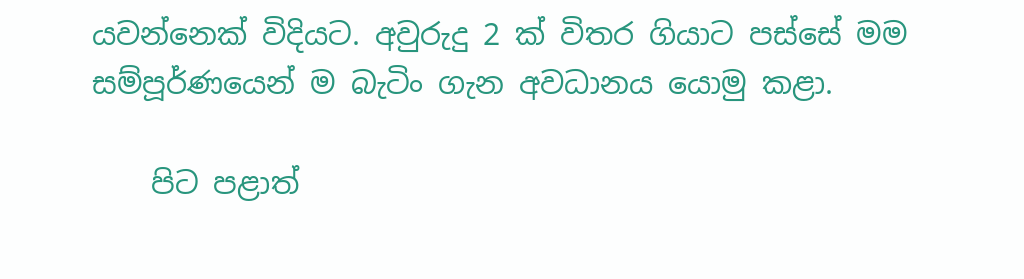යවන්නෙක් විදියට. අවුරුදු 2 ක් විතර ගියාට පස්සේ මම සම්පූර්ණයෙන් ම බැටිං ගැන අවධානය යොමු කළා.

    පිට පළාත්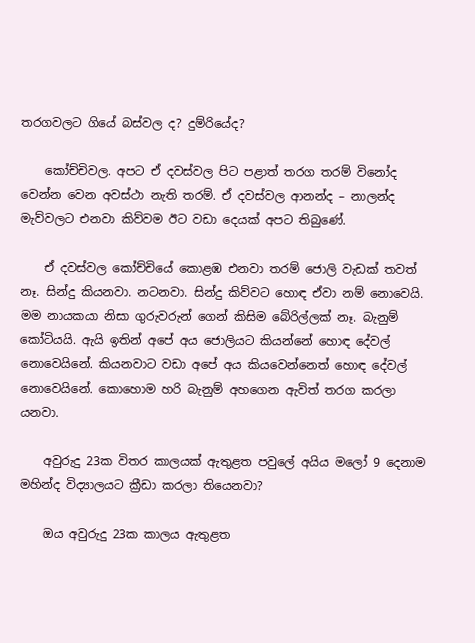තරගවලට ගියේ බස්වල ද? දුම්රියේද?

    කෝච්චිවල. අපට ඒ දවස්වල පිට පළාත් තරග තරම් විනෝද වෙන්න වෙන අවස්ථා නැති තරම්. ඒ දවස්වල ආනන්ද – නාලන්ද මැව්වලට එනවා කිව්වම ඊට වඩා දෙයක් අපට තිබුණේ.

    ඒ දවස්වල කෝච්චියේ කොළඹ එනවා තරම් ජොලි වැඩක් තවත් නෑ. සින්දු කියනවා. නටනවා‍. සින්දු කිව්වට හොඳ ඒවා නම් නොවෙයි. මම නායකයා නිසා ගුරුවරුන් ගෙන් කිසිම බේරිල්ලක් නෑ. බැනුම් කෝටියයි. ඇයි ඉතින් අපේ අය ජොලියට කියන්නේ හොඳ දේවල් නොවෙයිනේ. කියනවාට වඩා අපේ අය කියවෙන්නෙත් හොඳ දේවල් නොවෙයිනේ. කොහොම හරි බැනුම් අහගෙන ඇවිත් තරග කරලා යනවා.

    අවුරුදු 23ක විතර කාලයක් ඇතුළත පවුලේ අයිය මලෝ 9 දෙනාම මහින්ද විද්‍යාලයට ක්‍රීඩා කරලා තියෙනවා?

    ඔය අවුරුදු 23ක කාලය ඇතුළත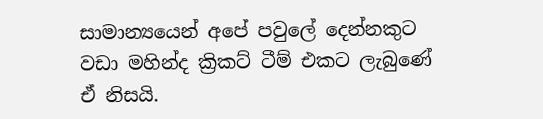සාමාන්‍යයෙන් අපේ පවුලේ දෙන්නකුට වඩා මහින්ද ක්‍රිකට් ටීම් එකට ලැබුණේ ඒ නිසයි.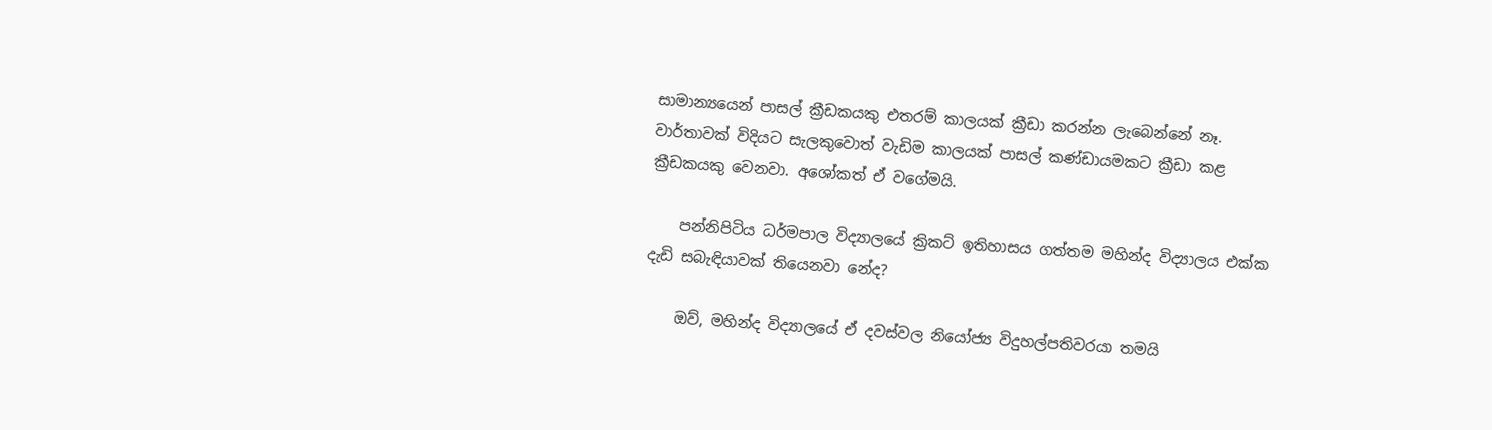සාමාන්‍යයෙන් පාසල් ක්‍රීඩකයකු එතරම් කාලයක් ක්‍රීඩා කරන්න ලැබෙන්නේ නෑ. වාර්තාවක් විදියට සැලකුවොත් වැඩිම කාලයක් පාසල් කණ්ඩායමකට ක්‍රීඩා කළ ක්‍රීඩකයකු වෙනවා. අශෝකත් ඒ වගේමයි.

    පන්නිපිටිය ධර්මපාල විද්‍යාලයේ ක්‍රිකට් ඉතිහාසය ගත්තම මහින්ද විද්‍යාලය එක්ක දැඩි සබැඳියාවක් තියෙනවා නේද?

    ඔව්, මහින්ද විද්‍යාලයේ ඒ දවස්වල නියෝජ්‍ය විදුහල්පතිවරයා තමයි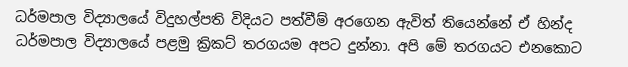ධර්මපාල විද්‍යාලයේ විදුහල්පති විදියට පත්වීම් අරගෙන ඇවිත් තියෙන්නේ ඒ හින්ද ධර්මපාල විද්‍යාලයේ පළමු ක්‍රිකට් තරගයම අපට දුන්නා. අපි මේ තරගයට එනකොට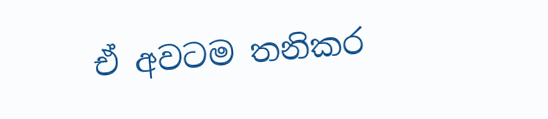ඒ අවටම තනිකර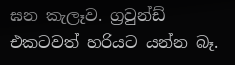ඝන කැලෑව. ග්‍රවුන්ඩ් එකටවත් හරියට යන්න බෑ.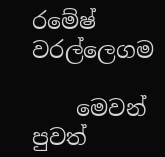රමේෂ් වරල්ලෙගම

    මෙවන් පුවත්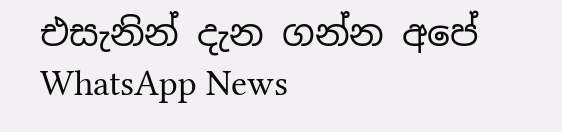එසැනින් දැන ගන්න අපේ WhatsApp News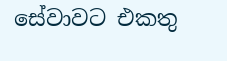සේවාවට එකතු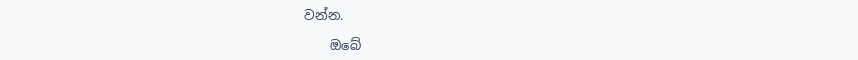වන්න.

    ඔබේ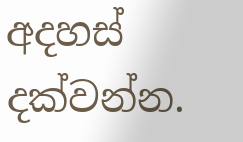අදහස් දක්වන්න.